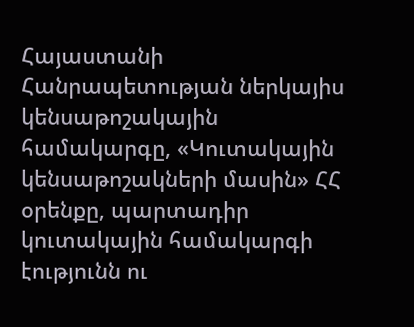Հայաստանի Հանրապետության ներկայիս կենսաթոշակային համակարգը, «Կուտակային կենսաթոշակների մասին» ՀՀ օրենքը, պարտադիր կուտակային համակարգի էությունն ու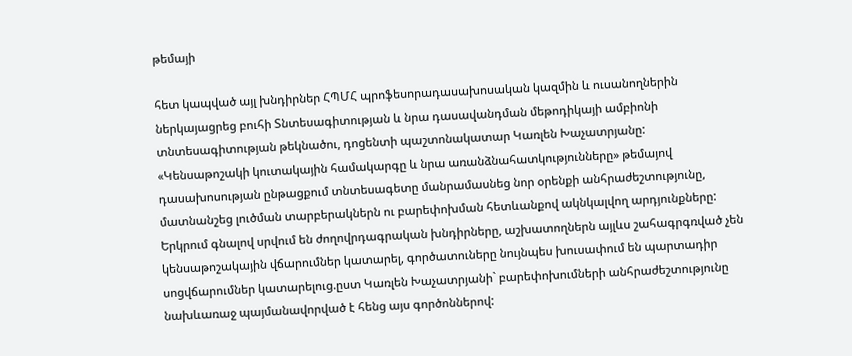թեմայի

հետ կապված այլ խնդիրներ ՀՊՄՀ պրոֆեսորադասախոսական կազմին և ուսանողներին ներկայացրեց բուհի Տնտեսագիտության և նրա դասավանդման մեթոդիկայի ամբիոնի տնտեսագիտության թեկնածու, դոցենտի պաշտոնակատար Կառլեն Խաչատրյանը:
«Կենսաթոշակի կուտակային համակարգը և նրա առանձնահատկությունները» թեմայով դասախոսության ընթացքում տնտեսագետը մանրամասնեց նոր օրենքի անհրաժեշտությունը, մատնանշեց լուծման տարբերակներն ու բարեփոխման հետևանքով ակնկալվող արդյունքները:
Երկրում գնալով սրվում են ժողովրդագրական խնդիրները, աշխատողներն այլևս շահագրգռված չեն կենսաթոշակային վճարումներ կատարել, գործատուները նույնպես խուսափում են պարտադիր սոցվճարումներ կատարելուց.ըստ Կառլեն Խաչատրյանի` բարեփոխումների անհրաժեշտությունը նախևառաջ պայմանավորված է հենց այս գործոններով: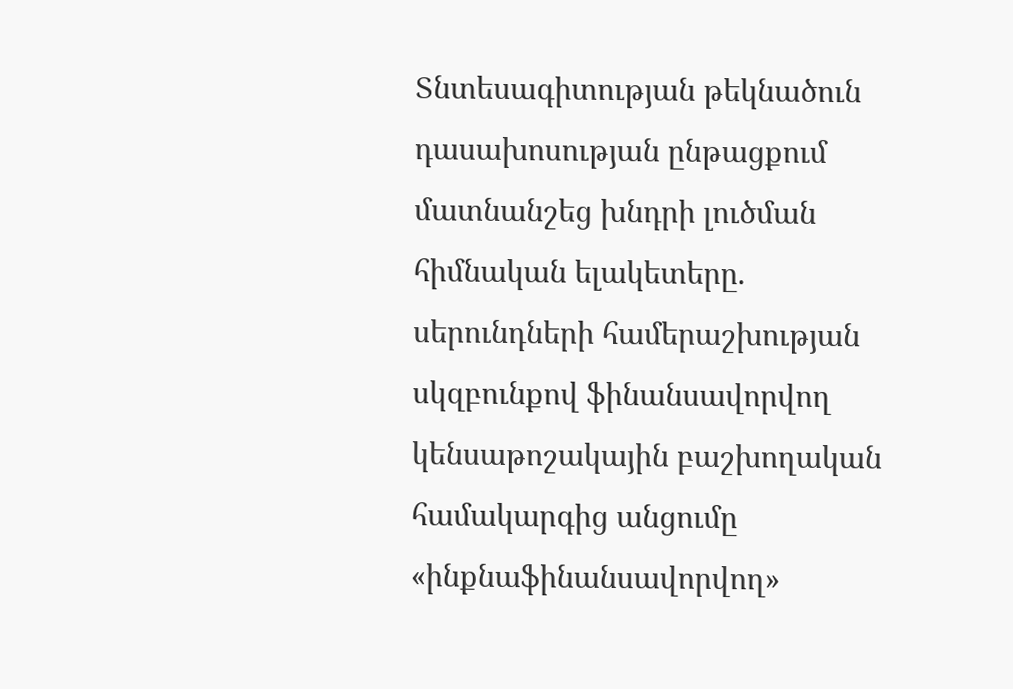Տնտեսագիտության թեկնածուն դասախոսության ընթացքում մատնանշեց խնդրի լուծման հիմնական ելակետերը. սերունդների համերաշխության սկզբունքով ֆինանսավորվող կենսաթոշակային բաշխողական համակարգից անցումը «ինքնաֆինանսավորվող»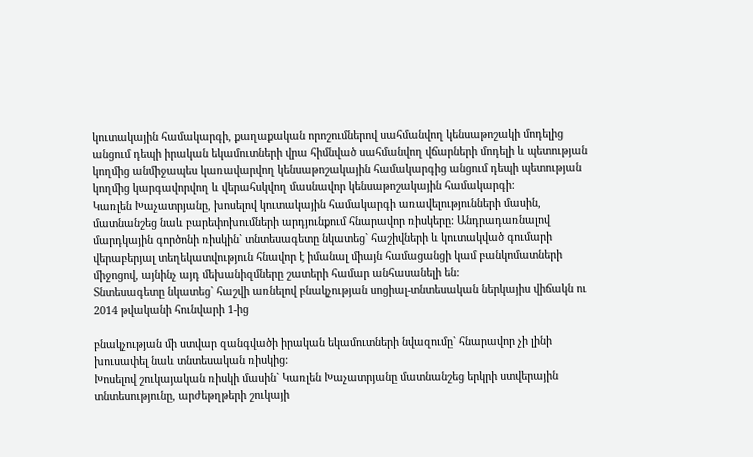կուտակային համակարգի, քաղաքական որոշումներով սահմանվող կենսաթոշակի մոդելից անցում դեպի իրական եկամուտների վրա հիմնված սահմանվող վճարների մոդելի և պետության կողմից անմիջապես կառավարվող կենսաթոշակային համակարգից անցում դեպի պետության կողմից կարգավորվող և վերահսկվող մասնավոր կենսաթոշակային համակարգի:
Կառլեն Խաչատրյանը, խոսելով կուտակային համակարգի առավելությունների մասին, մատնանշեց նաև բարեփոխումների արդյունքում հնարավոր ռիսկերը: Անդրադառնալով մարդկային գործոնի ռիսկին` տնտեսագետը նկատեց` հաշիվների և կուտակված գումարի վերաբերյալ տեղեկատվություն հնավոր է իմանալ միայն համացանցի կամ բանկոմատների միջոցով, այնինչ այդ մեխանիզմները շատերի համար անհասանելի են:
Տնտեսագետը նկատեց` հաշվի առնելով բնակչության սոցիալ-տնտեսական ներկայիս վիճակն ու 2014 թվականի հունվարի 1-ից

բնակչության մի ստվար զանգվածի իրական եկամուտների նվազումը` հնարավոր չի լինի խուսափել նաև տնտեսական ռիսկից:
Խոսելով շուկայական ռիսկի մասին` Կառլեն Խաչատրյանը մատնանշեց երկրի ստվերային տնտեսությունը, արժեթղթերի շուկայի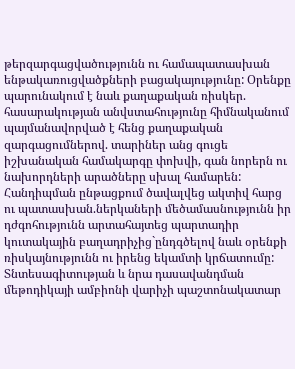թերզարգացվածությունն ու համապատասխան ենթակառուցվածքների բացակայությունը: Օրենքը պարունակում է նաև քաղաքական ռիսկեր. հասարակության անվստահությունը հիմնականում պայմանավորված է հենց քաղաքական զարգացումներով. տարիներ անց գուցե իշխանական համակարգը փոխվի, գան նորերն ու նախորդների արածները սխալ համարեն:
Հանդիպման ընթացքում ծավալվեց ակտիվ հարց ու պատասխան.ներկաների մեծամասնությունն իր դժգոհությունն արտահայտեց պարտադիր կուտակային բաղադրիչից`ընդգծելով նաև օրենքի ռիսկայնությունն ու իրենց եկամտի կրճատումը:
Տնտեսագիտության և նրա դասավանդման մեթոդիկայի ամբիոնի վարիչի պաշտոնակատար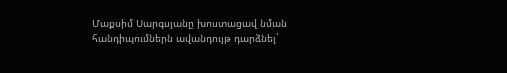Մաքսիմ Սարգսյանը խոստացավ նման հանդիպումներն ավանդույթ դարձնել`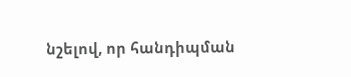նշելով, որ հանդիպման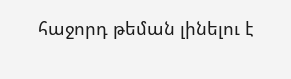հաջորդ թեման լինելու է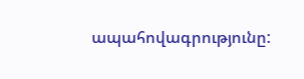ապահովագրությունը: